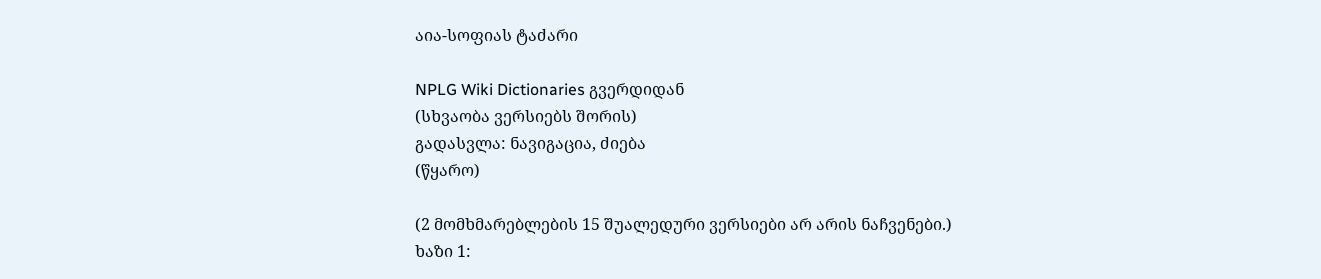აია-სოფიას ტაძარი

NPLG Wiki Dictionaries გვერდიდან
(სხვაობა ვერსიებს შორის)
გადასვლა: ნავიგაცია, ძიება
(წყარო)

(2 მომხმარებლების 15 შუალედური ვერსიები არ არის ნაჩვენები.)
ხაზი 1: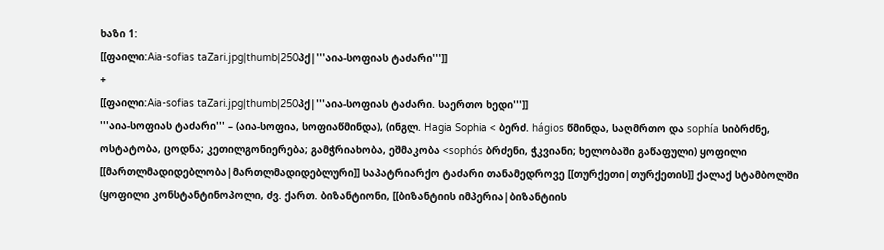ხაზი 1:
[[ფაილი:Aia-sofias taZari.jpg|thumb|250პქ|'''აია-სოფიას ტაძარი''']]
+
[[ფაილი:Aia-sofias taZari.jpg|thumb|250პქ|'''აია-სოფიას ტაძარი. საერთო ხედი''']]
'''აია-სოფიას ტაძარი''' – (აია-სოფია, სოფიაწმინდა), (ინგლ. Hagia Sophia < ბერძ. hágios წმინდა, საღმრთო და sophía სიბრძნე, ოსტატობა, ცოდნა; კეთილგონიერება; გამჭრიახობა, ეშმაკობა <sophós ბრძენი, ჭკვიანი; ხელობაში გაწაფული) ყოფილი [[მართლმადიდებლობა|მართლმადიდებლური]] საპატრიარქო ტაძარი თანამედროვე [[თურქეთი|თურქეთის]] ქალაქ სტამბოლში (ყოფილი კონსტანტინოპოლი, ძვ. ქართ. ბიზანტიონი, [[ბიზანტიის იმპერია|ბიზანტიის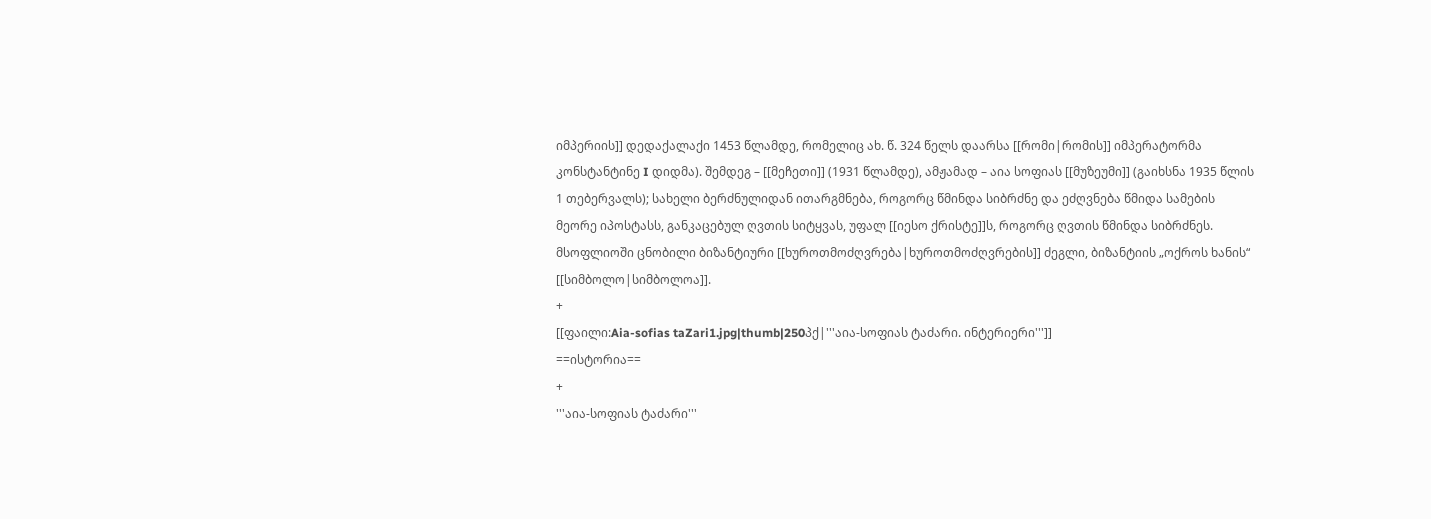იმპერიის]] დედაქალაქი 1453 წლამდე, რომელიც ახ. წ. 324 წელს დაარსა [[რომი|რომის]] იმპერატორმა კონსტანტინე I დიდმა). შემდეგ – [[მეჩეთი]] (1931 წლამდე), ამჟამად – აია სოფიას [[მუზეუმი]] (გაიხსნა 1935 წლის 1 თებერვალს); სახელი ბერძნულიდან ითარგმნება, როგორც წმინდა სიბრძნე და ეძღვნება წმიდა სამების მეორე იპოსტასს, განკაცებულ ღვთის სიტყვას, უფალ [[იესო ქრისტე]]ს, როგორც ღვთის წმინდა სიბრძნეს. მსოფლიოში ცნობილი ბიზანტიური [[ხუროთმოძღვრება|ხუროთმოძღვრების]] ძეგლი, ბიზანტიის „ოქროს ხანის“ [[სიმბოლო|სიმბოლოა]].
+
[[ფაილი:Aia-sofias taZari1.jpg|thumb|250პქ|'''აია-სოფიას ტაძარი. ინტერიერი''']]
==ისტორია==
+
'''აია-სოფიას ტაძარი'''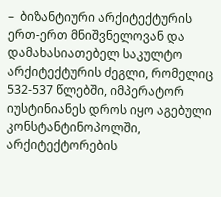–  ბიზანტიური არქიტექტურის ერთ-ერთ მნიშვნელოვან და დამახასიათებელ საკულტო არქიტექტურის ძეგლი, რომელიც 532-537 წლებში, იმპერატორ იუსტინიანეს დროს იყო აგებული კონსტანტინოპოლში, არქიტექტორების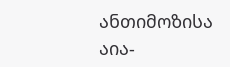ანთიმოზისა
აია-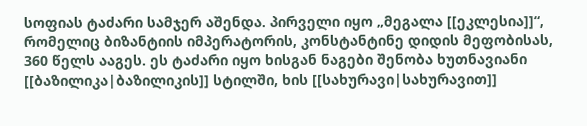სოფიას ტაძარი სამჯერ აშენდა. პირველი იყო „მეგალა [[ეკლესია]]“, რომელიც ბიზანტიის იმპერატორის, კონსტანტინე დიდის მეფობისას, 360 წელს ააგეს. ეს ტაძარი იყო ხისგან ნაგები შენობა ხუთნავიანი [[ბაზილიკა|ბაზილიკის]] სტილში, ხის [[სახურავი|სახურავით]]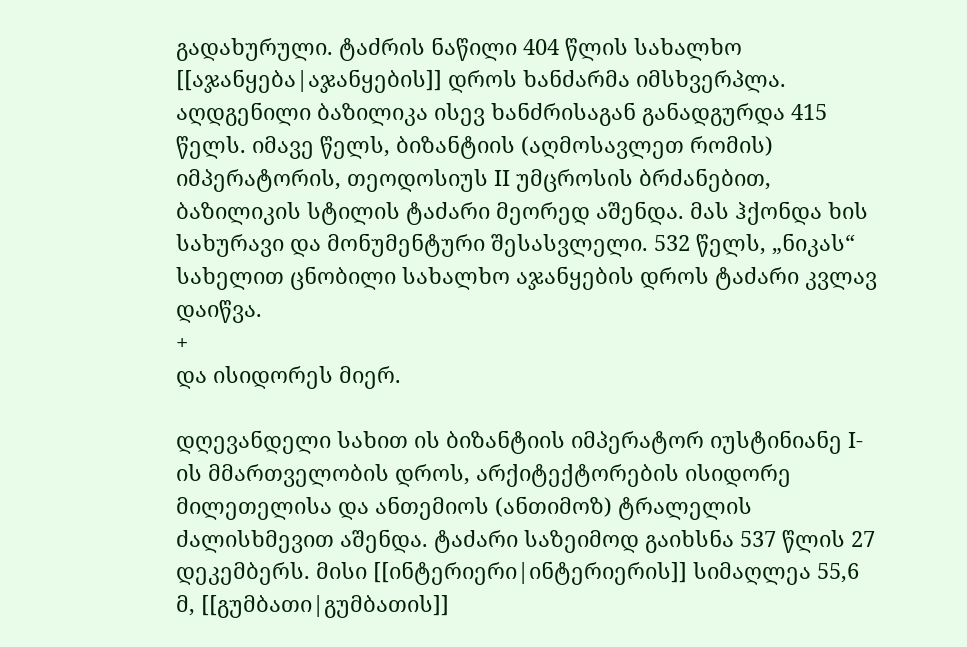გადახურული. ტაძრის ნაწილი 404 წლის სახალხო [[აჯანყება|აჯანყების]] დროს ხანძარმა იმსხვერპლა. აღდგენილი ბაზილიკა ისევ ხანძრისაგან განადგურდა 415 წელს. იმავე წელს, ბიზანტიის (აღმოსავლეთ რომის) იმპერატორის, თეოდოსიუს II უმცროსის ბრძანებით, ბაზილიკის სტილის ტაძარი მეორედ აშენდა. მას ჰქონდა ხის სახურავი და მონუმენტური შესასვლელი. 532 წელს, „ნიკას“ სახელით ცნობილი სახალხო აჯანყების დროს ტაძარი კვლავ დაიწვა.
+
და ისიდორეს მიერ.

დღევანდელი სახით ის ბიზანტიის იმპერატორ იუსტინიანე I-ის მმართველობის დროს, არქიტექტორების ისიდორე მილეთელისა და ანთემიოს (ანთიმოზ) ტრალელის ძალისხმევით აშენდა. ტაძარი საზეიმოდ გაიხსნა 537 წლის 27 დეკემბერს. მისი [[ინტერიერი|ინტერიერის]] სიმაღლეა 55,6 მ, [[გუმბათი|გუმბათის]]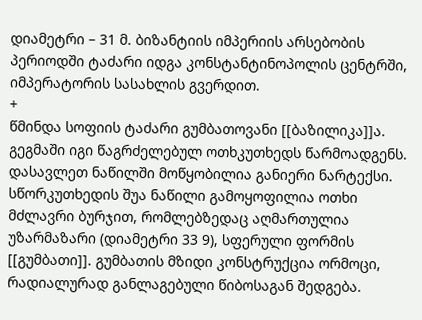დიამეტრი – 31 მ. ბიზანტიის იმპერიის არსებობის პერიოდში ტაძარი იდგა კონსტანტინოპოლის ცენტრში, იმპერატორის სასახლის გვერდით.
+
წმინდა სოფიის ტაძარი გუმბათოვანი [[ბაზილიკა]]ა. გეგმაში იგი წაგრძელებულ ოთხკუთხედს წარმოადგენს. დასავლეთ ნაწილში მოწყობილია განიერი ნარტექსი. სწორკუთხედის შუა ნაწილი გამოყოფილია ოთხი მძლავრი ბურჯით, რომლებზედაც აღმართულია უზარმაზარი (დიამეტრი 33 9), სფერული ფორმის [[გუმბათი]]. გუმბათის მზიდი კონსტრუქცია ორმოცი, რადიალურად განლაგებული წიბოსაგან შედგება.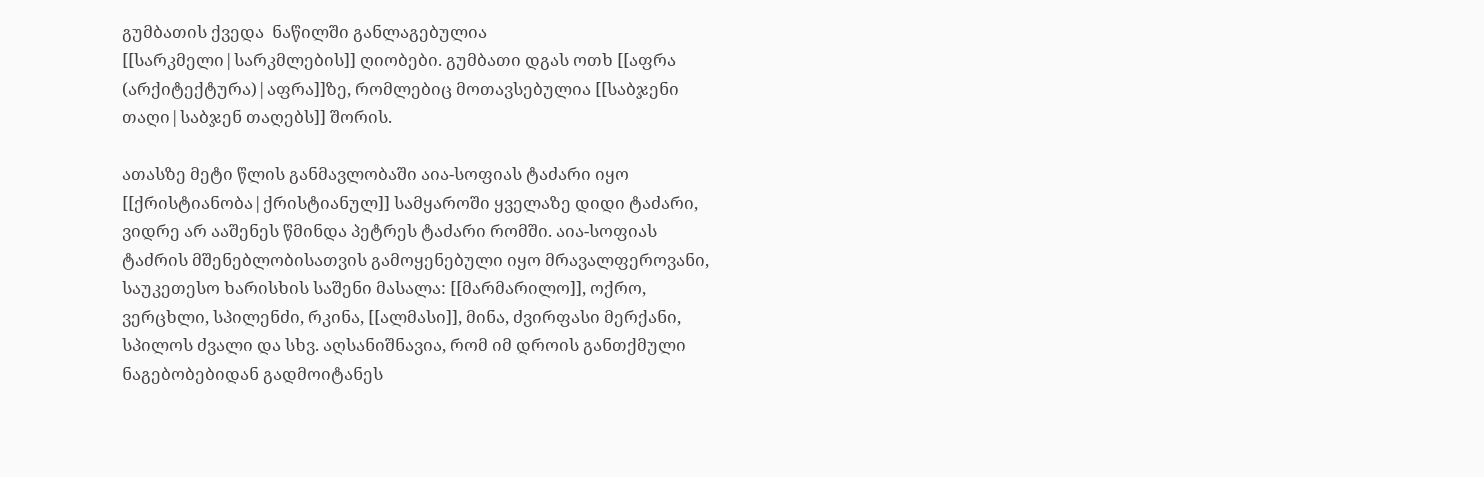გუმბათის ქვედა  ნაწილში განლაგებულია [[სარკმელი|სარკმლების]] ღიობები. გუმბათი დგას ოთხ [[აფრა (არქიტექტურა)|აფრა]]ზე, რომლებიც მოთავსებულია [[საბჯენი თაღი|საბჯენ თაღებს]] შორის.

ათასზე მეტი წლის განმავლობაში აია-სოფიას ტაძარი იყო [[ქრისტიანობა|ქრისტიანულ]] სამყაროში ყველაზე დიდი ტაძარი, ვიდრე არ ააშენეს წმინდა პეტრეს ტაძარი რომში. აია-სოფიას ტაძრის მშენებლობისათვის გამოყენებული იყო მრავალფეროვანი, საუკეთესო ხარისხის საშენი მასალა: [[მარმარილო]], ოქრო, ვერცხლი, სპილენძი, რკინა, [[ალმასი]], მინა, ძვირფასი მერქანი, სპილოს ძვალი და სხვ. აღსანიშნავია, რომ იმ დროის განთქმული ნაგებობებიდან გადმოიტანეს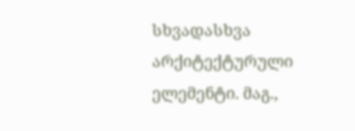სხვადასხვა არქიტექტურული ელემენტი. მაგ.,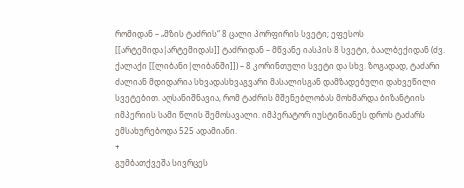რომიდან – „მზის ტაძრის“ 8 ცალი პორფირის სვეტი; ეფესოს [[არტემიდა|არტემიდას]] ტაძრიდან – მწვანე იასპის 8 სვეტი, ბაალბექიდან (ძვ. ქალაქი [[ლიბანი|ლიბანში]]) – 8 კორინთული სვეტი და სხვ. ზოგადად, ტაძარი ძალიან მდიდარია სხვადასხვაგვარი მასალისგან დამზადებული დახვეწილი სვეტებით. აღსანიშნავია, რომ ტაძრის მშენებლობას მოხმარდა ბიზანტიის იმპერიის სამი წლის შემოსავალი. იმპერატორ იუსტინიანეს დროს ტაძარს ემსახურებოდა 525 ადამიანი.
+
გუმბათქვეშა სივრცეს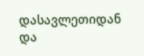დასავლეთიდან და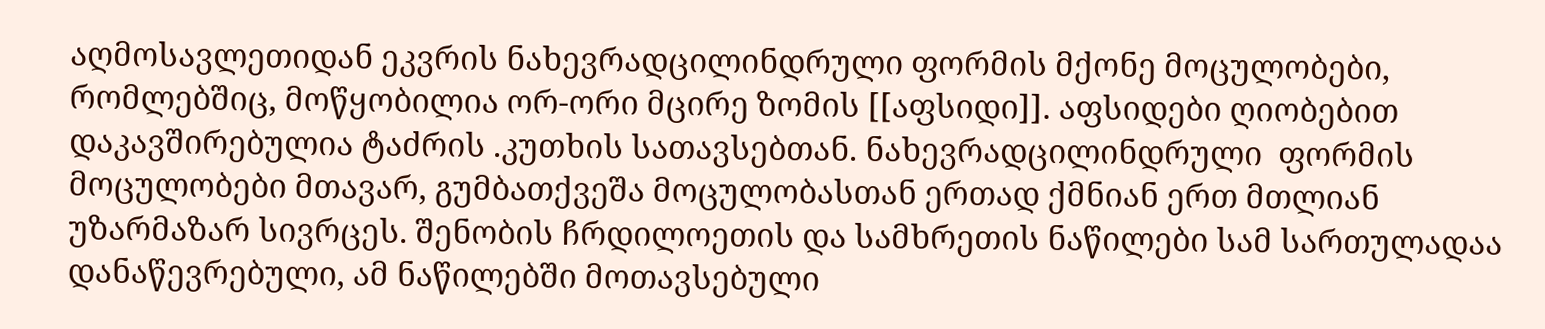აღმოსავლეთიდან ეკვრის ნახევრადცილინდრული ფორმის მქონე მოცულობები, რომლებშიც, მოწყობილია ორ-ორი მცირე ზომის [[აფსიდი]]. აფსიდები ღიობებით დაკავშირებულია ტაძრის .კუთხის სათავსებთან. ნახევრადცილინდრული  ფორმის მოცულობები მთავარ, გუმბათქვეშა მოცულობასთან ერთად ქმნიან ერთ მთლიან უზარმაზარ სივრცეს. შენობის ჩრდილოეთის და სამხრეთის ნაწილები სამ სართულადაა დანაწევრებული, ამ ნაწილებში მოთავსებული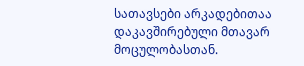სათავსები არკადებითაა დაკავშირებული მთავარ მოცულობასთან.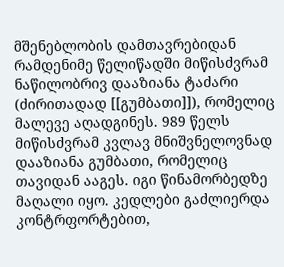მშენებლობის დამთავრებიდან რამდენიმე წელიწადში მიწისძვრამ ნაწილობრივ დააზიანა ტაძარი (ძირითადად [[გუმბათი]]), რომელიც მალევე აღადგინეს. 989 წელს მიწისძვრამ კვლავ მნიშვნელოვნად დააზიანა გუმბათი, რომელიც თავიდან ააგეს. იგი წინამორბედზე მაღალი იყო. კედლები გაძლიერდა კონტრფორტებით,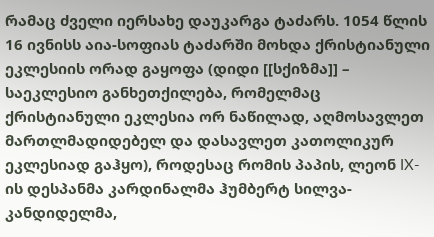რამაც ძველი იერსახე დაუკარგა ტაძარს. 1054 წლის 16 ივნისს აია-სოფიას ტაძარში მოხდა ქრისტიანული ეკლესიის ორად გაყოფა (დიდი [[სქიზმა]] – საეკლესიო განხეთქილება, რომელმაც ქრისტიანული ეკლესია ორ ნაწილად, აღმოსავლეთ მართლმადიდებელ და დასავლეთ კათოლიკურ ეკლესიად გაჰყო), როდესაც რომის პაპის, ლეონ IX-ის დესპანმა კარდინალმა ჰუმბერტ სილვა- კანდიდელმა,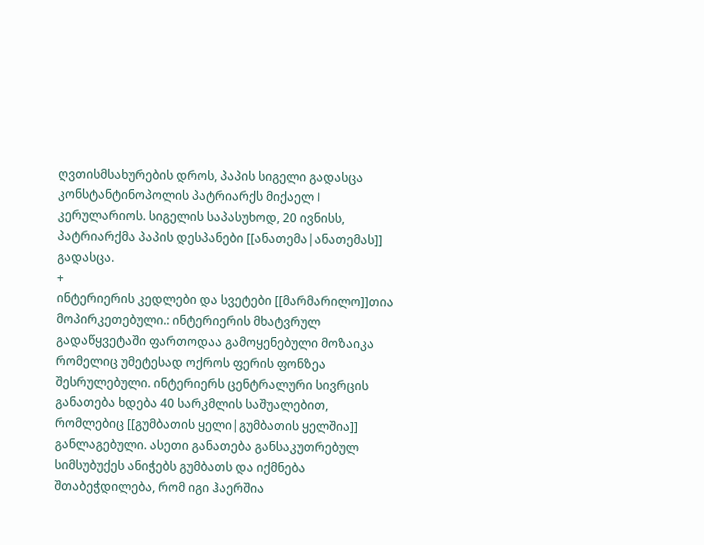ღვთისმსახურების დროს, პაპის სიგელი გადასცა კონსტანტინოპოლის პატრიარქს მიქაელ I კერულარიოს. სიგელის საპასუხოდ, 20 ივნისს, პატრიარქმა პაპის დესპანები [[ანათემა|ანათემას]] გადასცა.
+
ინტერიერის კედლები და სვეტები [[მარმარილო]]თია მოპირკეთებული.: ინტერიერის მხატვრულ გადაწყვეტაში ფართოდაა გამოყენებული მოზაიკა რომელიც უმეტესად ოქროს ფერის ფონზეა შესრულებული. ინტერიერს ცენტრალური სივრცის განათება ხდება 40 სარკმლის საშუალებით, რომლებიც [[გუმბათის ყელი|გუმბათის ყელშია]] განლაგებული. ასეთი განათება განსაკუთრებულ სიმსუბუქეს ანიჭებს გუმბათს და იქმნება შთაბეჭდილება, რომ იგი ჰაერშია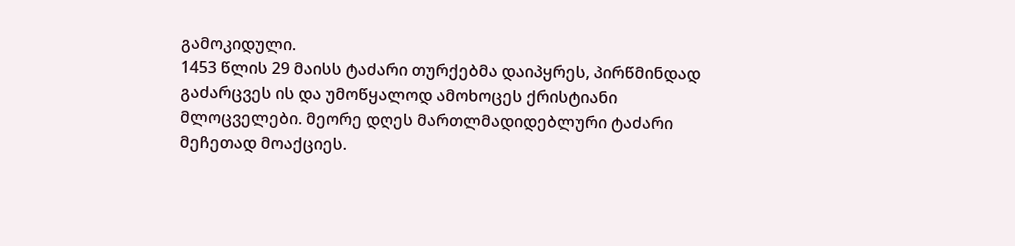გამოკიდული.
1453 წლის 29 მაისს ტაძარი თურქებმა დაიპყრეს, პირწმინდად გაძარცვეს ის და უმოწყალოდ ამოხოცეს ქრისტიანი მლოცველები. მეორე დღეს მართლმადიდებლური ტაძარი მეჩეთად მოაქციეს.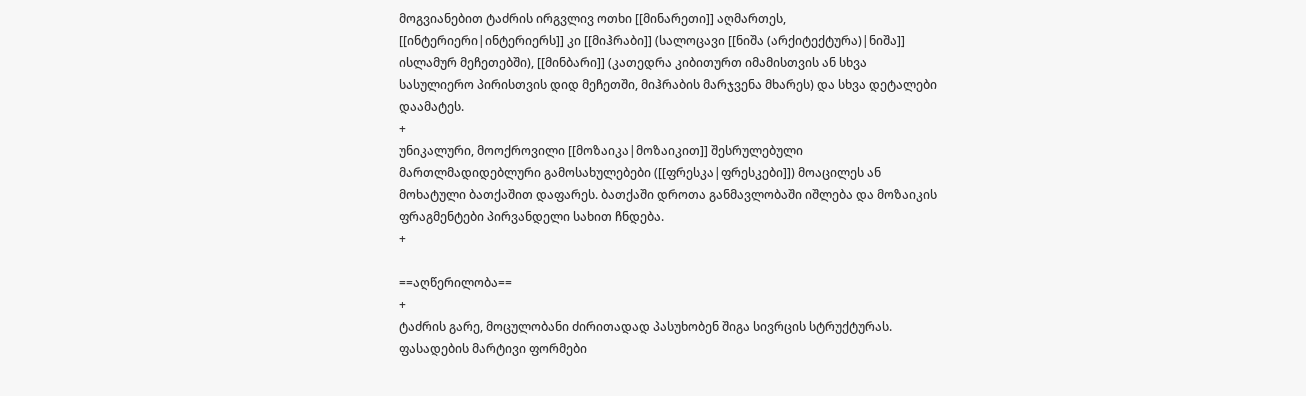მოგვიანებით ტაძრის ირგვლივ ოთხი [[მინარეთი]] აღმართეს, [[ინტერიერი|ინტერიერს]] კი [[მიჰრაბი]] (სალოცავი [[ნიშა (არქიტექტურა)|ნიშა]] ისლამურ მეჩეთებში), [[მინბარი]] (კათედრა კიბითურთ იმამისთვის ან სხვა სასულიერო პირისთვის დიდ მეჩეთში, მიჰრაბის მარჯვენა მხარეს) და სხვა დეტალები დაამატეს.
+
უნიკალური, მოოქროვილი [[მოზაიკა|მოზაიკით]] შესრულებული მართლმადიდებლური გამოსახულებები ([[ფრესკა|ფრესკები]]) მოაცილეს ან მოხატული ბათქაშით დაფარეს. ბათქაში დროთა განმავლობაში იშლება და მოზაიკის ფრაგმენტები პირვანდელი სახით ჩნდება.
+

==აღწერილობა==
+
ტაძრის გარე, მოცულობანი ძირითადად პასუხობენ შიგა სივრცის სტრუქტურას. ფასადების მარტივი ფორმები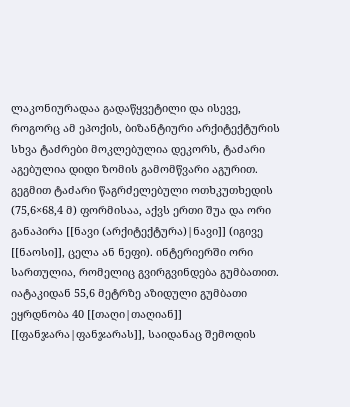ლაკონიურადაა გადაწყვეტილი და ისევე, როგორც ამ ეპოქის, ბიზანტიური არქიტექტურის სხვა ტაძრები მოკლებულია დეკორს, ტაძარი აგებულია დიდი ზომის გამომწვარი აგურით.
გეგმით ტაძარი წაგრძელებული ოთხკუთხედის (75,6×68,4 მ) ფორმისაა, აქვს ერთი შუა და ორი განაპირა [[ნავი (არქიტექტურა)|ნავი]] (იგივე [[ნაოსი]], ცელა ან ნეფი). ინტერიერში ორი სართულია, რომელიც გვირგვინდება გუმბათით. იატაკიდან 55,6 მეტრზე აზიდული გუმბათი ეყრდნობა 40 [[თაღი|თაღიან]] [[ფანჯარა|ფანჯარას]], საიდანაც შემოდის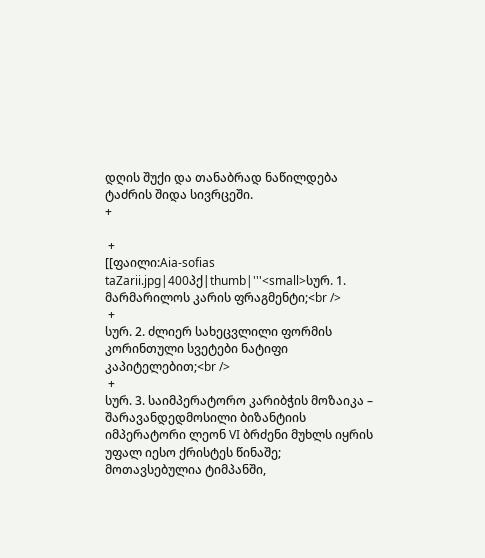დღის შუქი და თანაბრად ნაწილდება ტაძრის შიდა სივრცეში.
+

 +
[[ფაილი:Aia-sofias taZarii.jpg|400პქ|thumb|'''<small>სურ. 1. მარმარილოს კარის ფრაგმენტი;<br />
 +
სურ. 2. ძლიერ სახეცვლილი ფორმის კორინთული სვეტები ნატიფი კაპიტელებით;<br />
 +
სურ. 3. საიმპერატორო კარიბჭის მოზაიკა – შარავანდედმოსილი ბიზანტიის იმპერატორი ლეონ VI ბრძენი მუხლს იყრის უფალ იესო ქრისტეს წინაშე; მოთავსებულია ტიმპანში,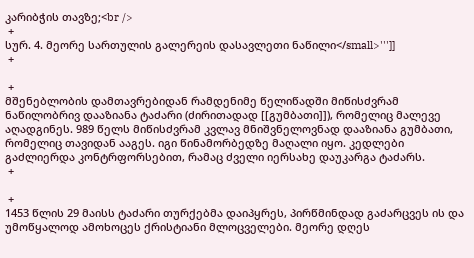კარიბჭის თავზე;<br />
 +
სურ. 4. მეორე სართულის გალერეის დასავლეთი ნაწილი</small>''']]
 +

 +
მშენებლობის დამთავრებიდან რამდენიმე წელიწადში მიწისძვრამ ნაწილობრივ დააზიანა ტაძარი (ძირითადად [[გუმბათი]]), რომელიც მალევე აღადგინეს. 989 წელს მიწისძვრამ კვლავ მნიშვნელოვნად დააზიანა გუმბათი, რომელიც თავიდან ააგეს. იგი წინამორბედზე მაღალი იყო. კედლები გაძლიერდა კონტრფორსებით, რამაც ძველი იერსახე დაუკარგა ტაძარს.
 +

 +
1453 წლის 29 მაისს ტაძარი თურქებმა დაიპყრეს, პირწმინდად გაძარცვეს ის და უმოწყალოდ ამოხოცეს ქრისტიანი მლოცველები. მეორე დღეს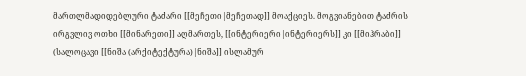მართლმადიდებლური ტაძარი [[მეჩეთი|მეჩეთად]] მოაქციეს. მოგვიანებით ტაძრის ირგვლივ ოთხი [[მინარეთი]] აღმართეს, [[ინტერიერი|ინტერიერს]] კი [[მიჰრაბი]] (სალოცავი [[ნიშა (არქიტექტურა)|ნიშა]] ისლამურ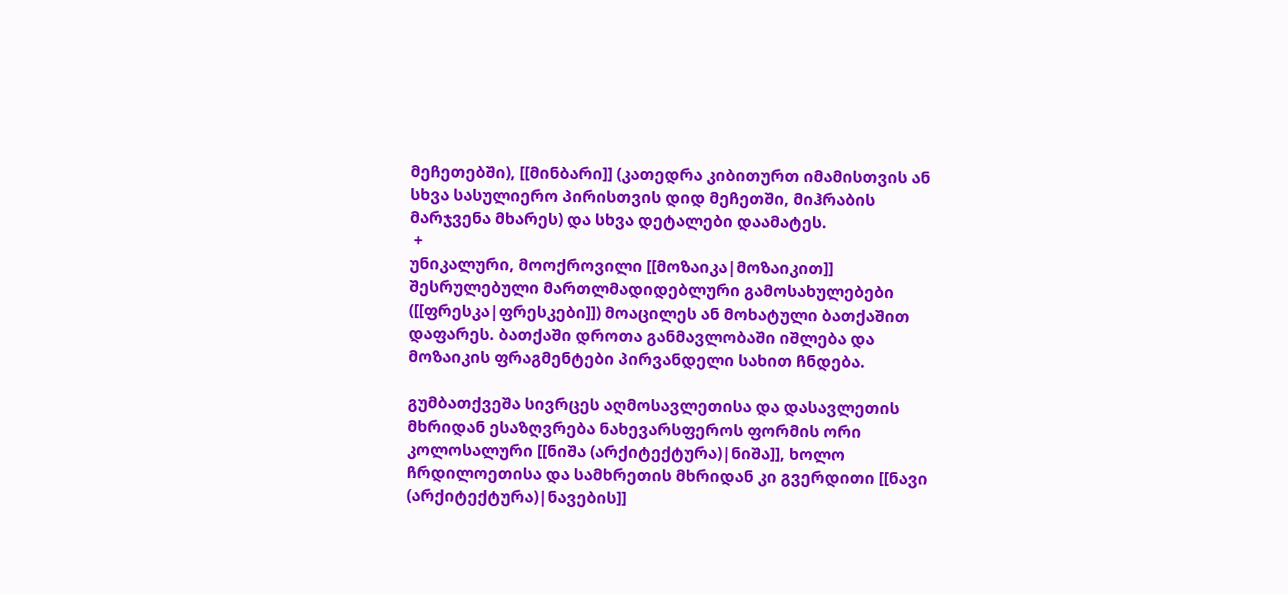მეჩეთებში), [[მინბარი]] (კათედრა კიბითურთ იმამისთვის ან სხვა სასულიერო პირისთვის დიდ მეჩეთში, მიჰრაბის მარჯვენა მხარეს) და სხვა დეტალები დაამატეს.
 +
უნიკალური, მოოქროვილი [[მოზაიკა|მოზაიკით]] შესრულებული მართლმადიდებლური გამოსახულებები ([[ფრესკა|ფრესკები]]) მოაცილეს ან მოხატული ბათქაშით დაფარეს. ბათქაში დროთა განმავლობაში იშლება და მოზაიკის ფრაგმენტები პირვანდელი სახით ჩნდება.

გუმბათქვეშა სივრცეს აღმოსავლეთისა და დასავლეთის მხრიდან ესაზღვრება ნახევარსფეროს ფორმის ორი კოლოსალური [[ნიშა (არქიტექტურა)|ნიშა]], ხოლო ჩრდილოეთისა და სამხრეთის მხრიდან კი გვერდითი [[ნავი (არქიტექტურა)|ნავების]]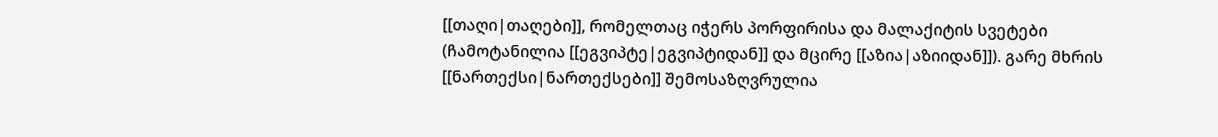[[თაღი|თაღები]], რომელთაც იჭერს პორფირისა და მალაქიტის სვეტები (ჩამოტანილია [[ეგვიპტე|ეგვიპტიდან]] და მცირე [[აზია|აზიიდან]]). გარე მხრის [[ნართექსი|ნართექსები]] შემოსაზღვრულია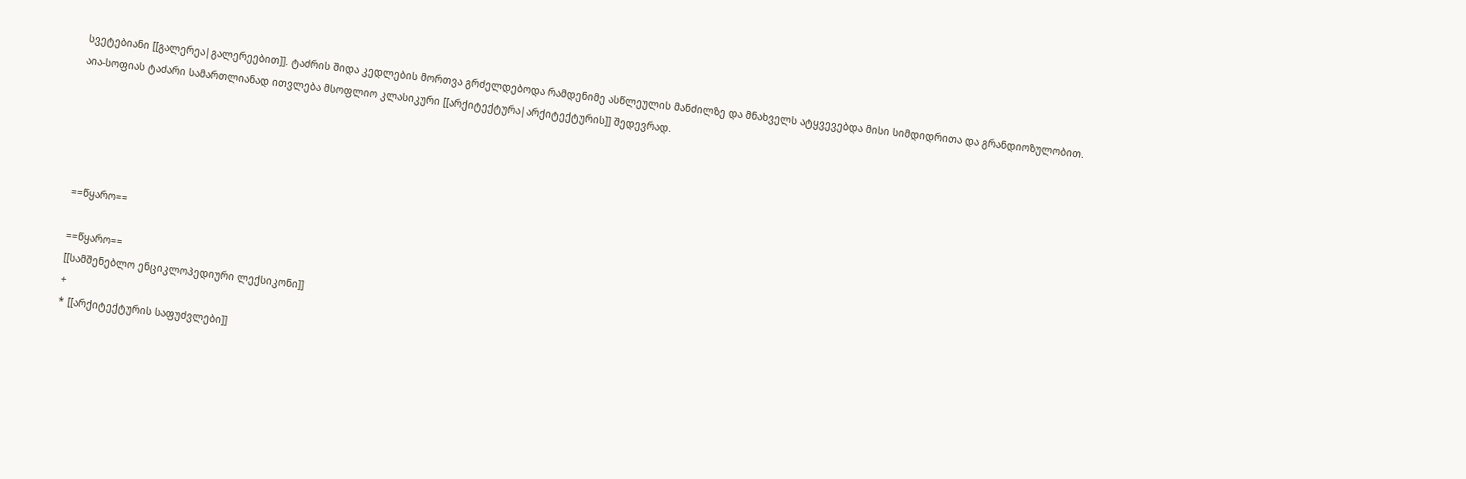სვეტებიანი [[გალერეა|გალერეებით]]. ტაძრის შიდა კედლების მორთვა გრძელდებოდა რამდენიმე ასწლეულის მანძილზე და მნახველს ატყვევებდა მისი სიმდიდრითა და გრანდიოზულობით. აია-სოფიას ტაძარი სამართლიანად ითვლება მსოფლიო კლასიკური [[არქიტექტურა|არქიტექტურის]] შედევრად.





==წყარო==

==წყარო==
[[სამშენებლო ენციკლოპედიური ლექსიკონი]]
+
* [[არქიტექტურის საფუძვლები]]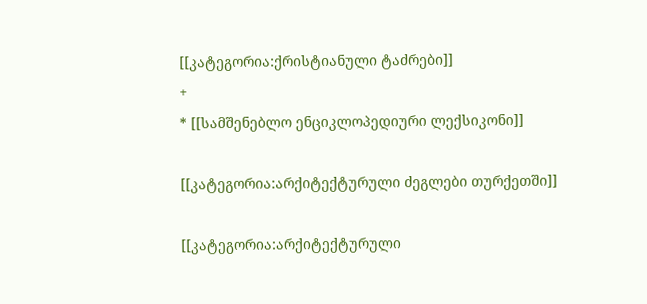[[კატეგორია:ქრისტიანული ტაძრები]]
+
* [[სამშენებლო ენციკლოპედიური ლექსიკონი]]

[[კატეგორია:არქიტექტურული ძეგლები თურქეთში]]

[[კატეგორია:არქიტექტურული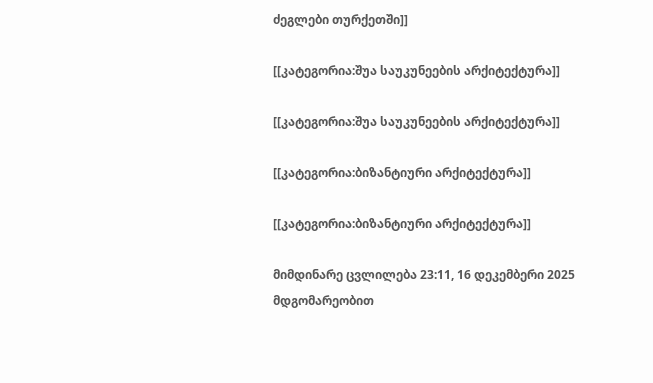ძეგლები თურქეთში]]

[[კატეგორია:შუა საუკუნეების არქიტექტურა]]

[[კატეგორია:შუა საუკუნეების არქიტექტურა]]

[[კატეგორია:ბიზანტიური არქიტექტურა]]

[[კატეგორია:ბიზანტიური არქიტექტურა]]

მიმდინარე ცვლილება 23:11, 16 დეკემბერი 2025 მდგომარეობით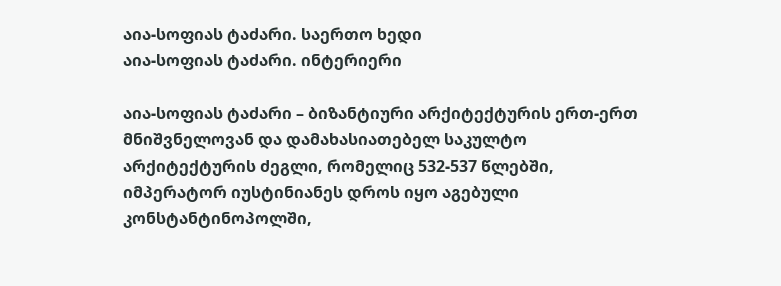აია-სოფიას ტაძარი. საერთო ხედი
აია-სოფიას ტაძარი. ინტერიერი

აია-სოფიას ტაძარი – ბიზანტიური არქიტექტურის ერთ-ერთ მნიშვნელოვან და დამახასიათებელ საკულტო არქიტექტურის ძეგლი, რომელიც 532-537 წლებში, იმპერატორ იუსტინიანეს დროს იყო აგებული კონსტანტინოპოლში,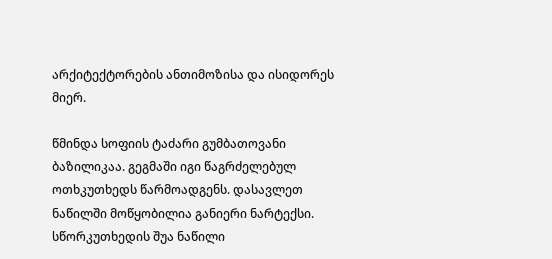არქიტექტორების ანთიმოზისა და ისიდორეს მიერ.

წმინდა სოფიის ტაძარი გუმბათოვანი ბაზილიკაა. გეგმაში იგი წაგრძელებულ ოთხკუთხედს წარმოადგენს. დასავლეთ ნაწილში მოწყობილია განიერი ნარტექსი. სწორკუთხედის შუა ნაწილი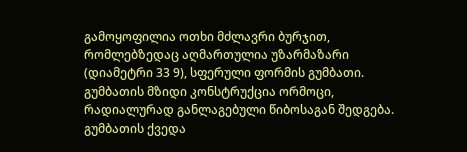გამოყოფილია ოთხი მძლავრი ბურჯით, რომლებზედაც აღმართულია უზარმაზარი (დიამეტრი 33 9), სფერული ფორმის გუმბათი. გუმბათის მზიდი კონსტრუქცია ორმოცი, რადიალურად განლაგებული წიბოსაგან შედგება. გუმბათის ქვედა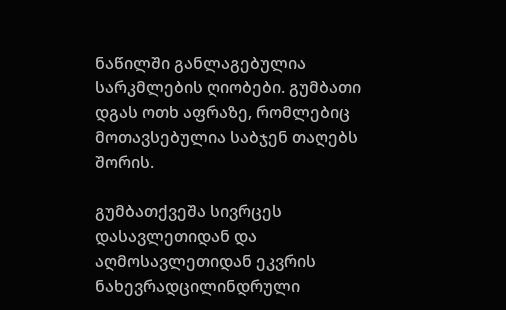ნაწილში განლაგებულია სარკმლების ღიობები. გუმბათი დგას ოთხ აფრაზე, რომლებიც მოთავსებულია საბჯენ თაღებს შორის.

გუმბათქვეშა სივრცეს დასავლეთიდან და აღმოსავლეთიდან ეკვრის ნახევრადცილინდრული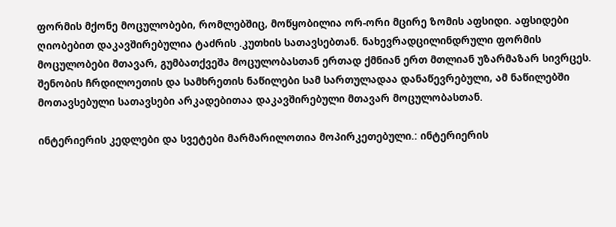ფორმის მქონე მოცულობები, რომლებშიც, მოწყობილია ორ-ორი მცირე ზომის აფსიდი. აფსიდები ღიობებით დაკავშირებულია ტაძრის .კუთხის სათავსებთან. ნახევრადცილინდრული ფორმის მოცულობები მთავარ, გუმბათქვეშა მოცულობასთან ერთად ქმნიან ერთ მთლიან უზარმაზარ სივრცეს. შენობის ჩრდილოეთის და სამხრეთის ნაწილები სამ სართულადაა დანაწევრებული, ამ ნაწილებში მოთავსებული სათავსები არკადებითაა დაკავშირებული მთავარ მოცულობასთან.

ინტერიერის კედლები და სვეტები მარმარილოთია მოპირკეთებული.: ინტერიერის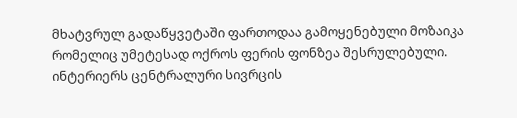მხატვრულ გადაწყვეტაში ფართოდაა გამოყენებული მოზაიკა რომელიც უმეტესად ოქროს ფერის ფონზეა შესრულებული. ინტერიერს ცენტრალური სივრცის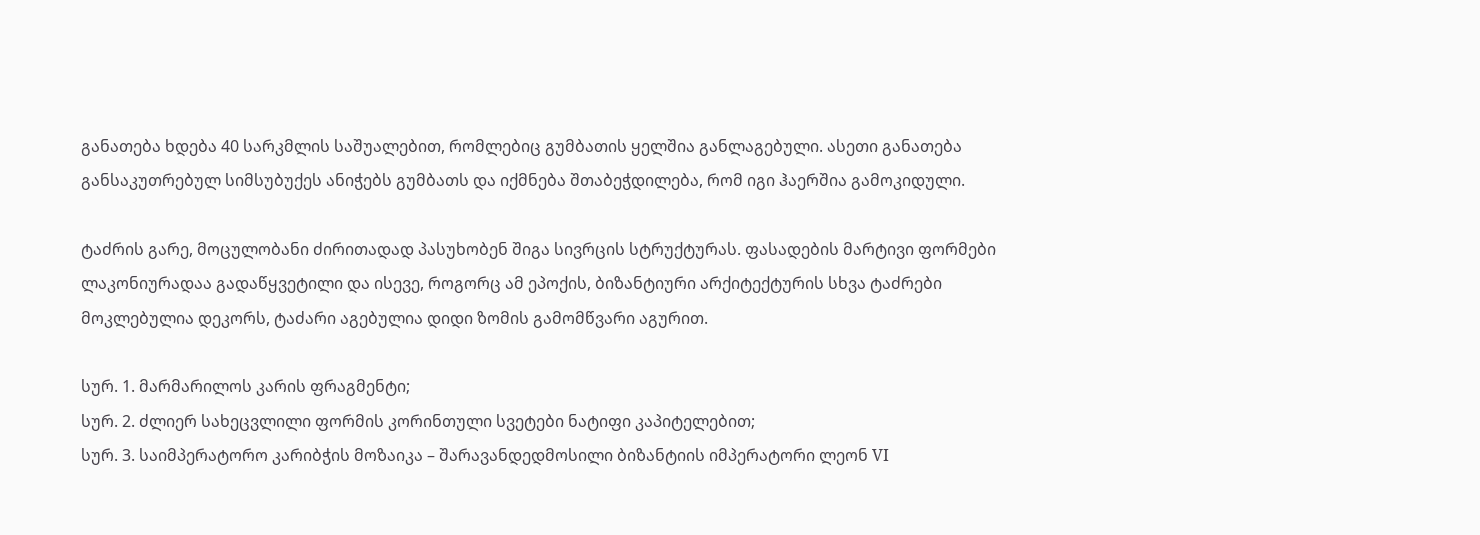განათება ხდება 40 სარკმლის საშუალებით, რომლებიც გუმბათის ყელშია განლაგებული. ასეთი განათება განსაკუთრებულ სიმსუბუქეს ანიჭებს გუმბათს და იქმნება შთაბეჭდილება, რომ იგი ჰაერშია გამოკიდული.

ტაძრის გარე, მოცულობანი ძირითადად პასუხობენ შიგა სივრცის სტრუქტურას. ფასადების მარტივი ფორმები ლაკონიურადაა გადაწყვეტილი და ისევე, როგორც ამ ეპოქის, ბიზანტიური არქიტექტურის სხვა ტაძრები მოკლებულია დეკორს, ტაძარი აგებულია დიდი ზომის გამომწვარი აგურით.

სურ. 1. მარმარილოს კარის ფრაგმენტი;
სურ. 2. ძლიერ სახეცვლილი ფორმის კორინთული სვეტები ნატიფი კაპიტელებით;
სურ. 3. საიმპერატორო კარიბჭის მოზაიკა – შარავანდედმოსილი ბიზანტიის იმპერატორი ლეონ VI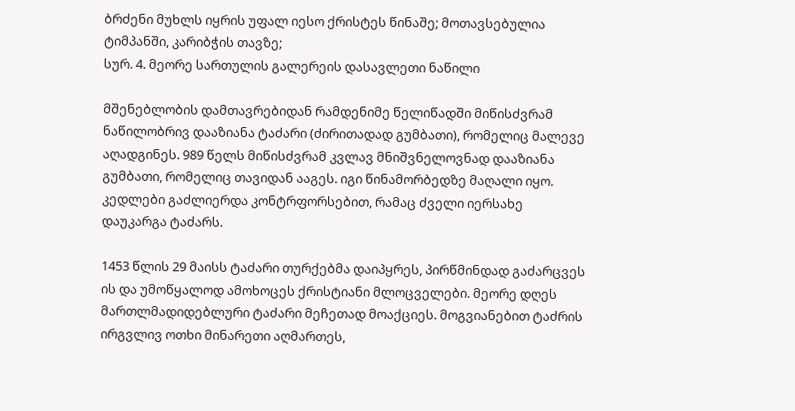ბრძენი მუხლს იყრის უფალ იესო ქრისტეს წინაშე; მოთავსებულია ტიმპანში, კარიბჭის თავზე;
სურ. 4. მეორე სართულის გალერეის დასავლეთი ნაწილი

მშენებლობის დამთავრებიდან რამდენიმე წელიწადში მიწისძვრამ ნაწილობრივ დააზიანა ტაძარი (ძირითადად გუმბათი), რომელიც მალევე აღადგინეს. 989 წელს მიწისძვრამ კვლავ მნიშვნელოვნად დააზიანა გუმბათი, რომელიც თავიდან ააგეს. იგი წინამორბედზე მაღალი იყო. კედლები გაძლიერდა კონტრფორსებით, რამაც ძველი იერსახე დაუკარგა ტაძარს.

1453 წლის 29 მაისს ტაძარი თურქებმა დაიპყრეს, პირწმინდად გაძარცვეს ის და უმოწყალოდ ამოხოცეს ქრისტიანი მლოცველები. მეორე დღეს მართლმადიდებლური ტაძარი მეჩეთად მოაქციეს. მოგვიანებით ტაძრის ირგვლივ ოთხი მინარეთი აღმართეს,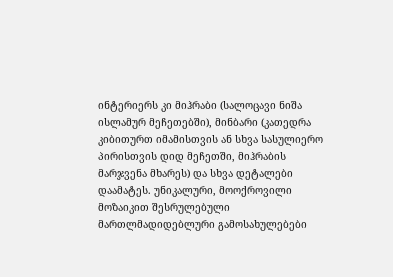ინტერიერს კი მიჰრაბი (სალოცავი ნიშა ისლამურ მეჩეთებში), მინბარი (კათედრა კიბითურთ იმამისთვის ან სხვა სასულიერო პირისთვის დიდ მეჩეთში, მიჰრაბის მარჯვენა მხარეს) და სხვა დეტალები დაამატეს. უნიკალური, მოოქროვილი მოზაიკით შესრულებული მართლმადიდებლური გამოსახულებები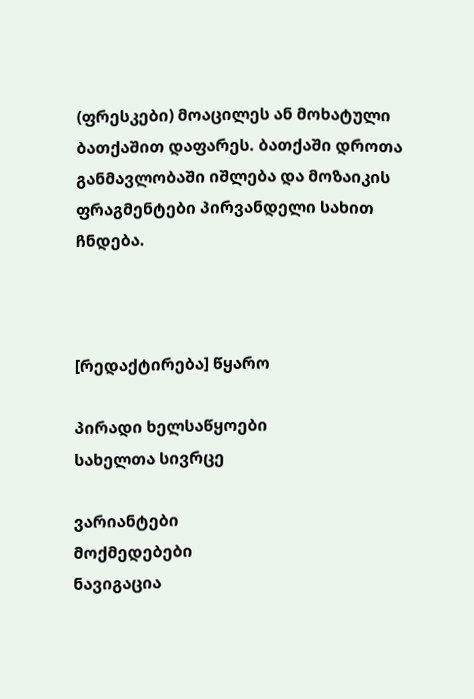(ფრესკები) მოაცილეს ან მოხატული ბათქაშით დაფარეს. ბათქაში დროთა განმავლობაში იშლება და მოზაიკის ფრაგმენტები პირვანდელი სახით ჩნდება.



[რედაქტირება] წყარო

პირადი ხელსაწყოები
სახელთა სივრცე

ვარიანტები
მოქმედებები
ნავიგაცია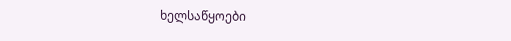ხელსაწყოები